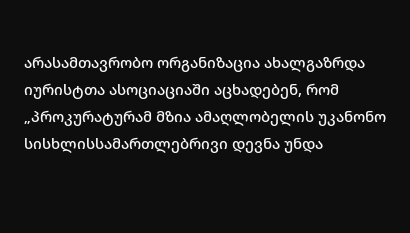არასამთავრობო ორგანიზაცია ახალგაზრდა იურისტთა ასოციაციაში აცხადებენ, რომ „პროკურატურამ მზია ამაღლობელის უკანონო სისხლისსამართლებრივი დევნა უნდა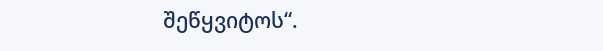შეწყვიტოს“.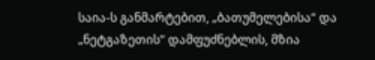საია-ს განმარტებით, „ბათუმელებისა“ და „ნეტგაზეთის“ დამფუძნებლის, მზია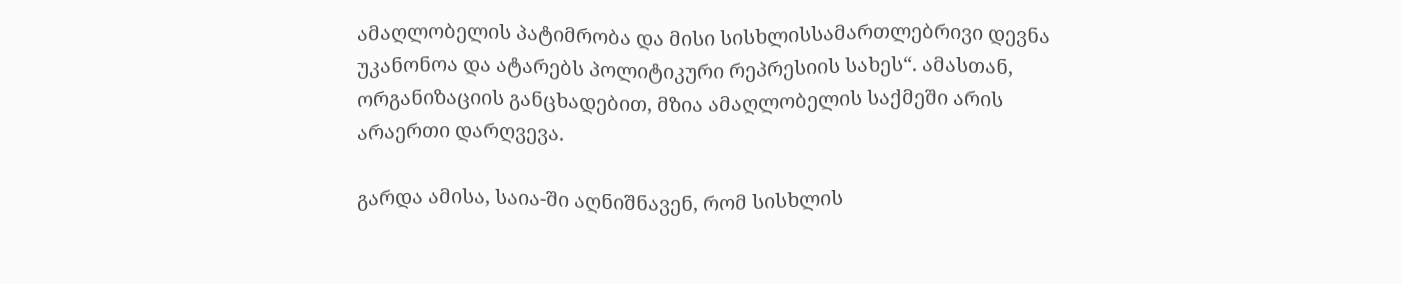ამაღლობელის პატიმრობა და მისი სისხლისსამართლებრივი დევნა უკანონოა და ატარებს პოლიტიკური რეპრესიის სახეს“. ამასთან, ორგანიზაციის განცხადებით, მზია ამაღლობელის საქმეში არის არაერთი დარღვევა.

გარდა ამისა, საია-ში აღნიშნავენ, რომ სისხლის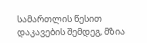სამართლის წესით დაკავების შემდეგ, მზია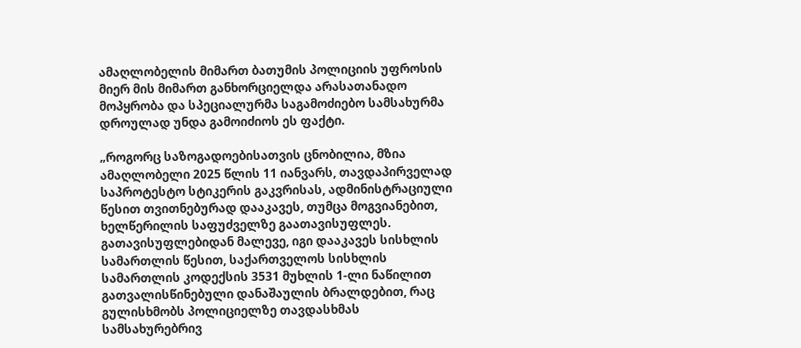ამაღლობელის მიმართ ბათუმის პოლიციის უფროსის მიერ მის მიმართ განხორციელდა არასათანადო მოპყრობა და სპეციალურმა საგამოძიებო სამსახურმა დროულად უნდა გამოიძიოს ეს ფაქტი.

„როგორც საზოგადოებისათვის ცნობილია, მზია ამაღლობელი 2025 წლის 11 იანვარს, თავდაპირველად საპროტესტო სტიკერის გაკვრისას, ადმინისტრაციული წესით თვითნებურად დააკავეს, თუმცა მოგვიანებით, ხელწერილის საფუძველზე გაათავისუფლეს. გათავისუფლებიდან მალევე, იგი დააკავეს სისხლის სამართლის წესით, საქართველოს სისხლის სამართლის კოდექსის 3531 მუხლის 1-ლი ნაწილით გათვალისწინებული დანაშაულის ბრალდებით, რაც გულისხმობს პოლიციელზე თავდასხმას სამსახურებრივ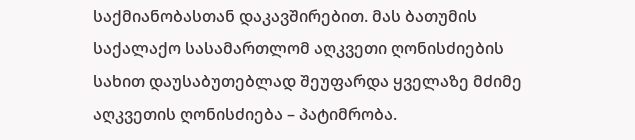საქმიანობასთან დაკავშირებით. მას ბათუმის საქალაქო სასამართლომ აღკვეთი ღონისძიების სახით დაუსაბუთებლად შეუფარდა ყველაზე მძიმე აღკვეთის ღონისძიება – პატიმრობა.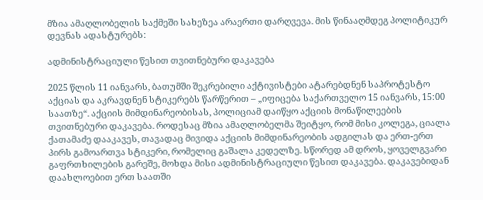მზია ამაღლობელის საქმეში სახეზეა არაერთი დარღვევა. მის წინააღმდეგ პოლიტიკურ დევნას ადასტურებს:

ადმინისტრაციული წესით თვითნებური დაკავება

2025 წლის 11 იანვარს, ბათუმში შეკრებილი აქტივისტები ატარებდნენ საპროტესტო აქციას და აკრავდნენ სტიკერებს წარწერით – „იფიცება საქართველო 15 იანვარს, 15:00 საათზე“. აქციის მიმდინარეობისას, პოლიციამ დაიწყო აქციის მონაწილეების თვითნებური დაკავება. როდესაც მზია ამაღლობელმა შეიტყო, რომ მისი კოლეგა, ციალა ქათამაძე დააკავეს, თავადაც მივიდა აქციის მიმდინარეობის ადგილას და ერთ-ერთ პირს გამოართვა სტიკერი, რომელიც გაშალა კედელზე. სწორედ ამ დროს, ყოველგვარი გაფრთხილების გარეშე, მოხდა მისი ადმინისტრაციული წესით დაკავება. დაკავებიდან დაახლოებით ერთ საათში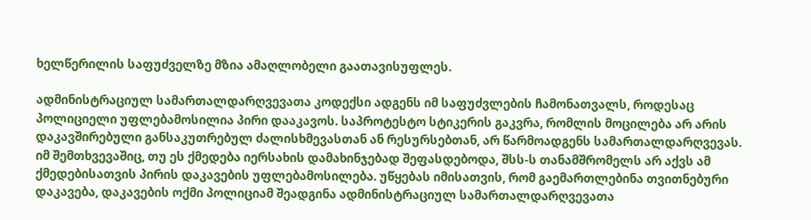ხელწერილის საფუძველზე მზია ამაღლობელი გაათავისუფლეს.

ადმინისტრაციულ სამართალდარღვევათა კოდექსი ადგენს იმ საფუძვლების ჩამონათვალს, როდესაც პოლიციელი უფლებამოსილია პირი დააკავოს. საპროტესტო სტიკერის გაკვრა, რომლის მოცილება არ არის დაკავშირებული განსაკუთრებულ ძალისხმევასთან ან რესურსებთან, არ წარმოადგენს სამართალდარღვევას. იმ შემთხვევაშიც, თუ ეს ქმედება იერსახის დამახინჯებად შეფასდებოდა, შსს-ს თანამშრომელს არ აქვს ამ ქმედებისათვის პირის დაკავების უფლებამოსილება. უწყებას იმისათვის, რომ გაემართლებინა თვითნებური დაკავება, დაკავების ოქმი პოლიციამ შეადგინა ადმინისტრაციულ სამართალდარღვევათა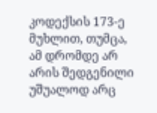კოდექსის 173-ე მუხლით, თუმცა, ამ დრომდე არ არის შედგენილი უშუალოდ არც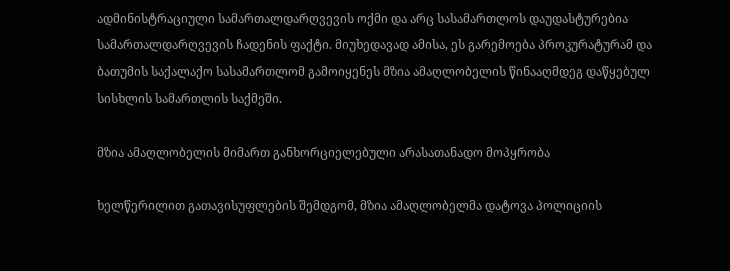ადმინისტრაციული სამართალდარღვევის ოქმი და არც სასამართლოს დაუდასტურებია სამართალდარღვევის ჩადენის ფაქტი. მიუხედავად ამისა, ეს გარემოება პროკურატურამ და ბათუმის საქალაქო სასამართლომ გამოიყენეს მზია ამაღლობელის წინააღმდეგ დაწყებულ სისხლის სამართლის საქმეში.

მზია ამაღლობელის მიმართ განხორციელებული არასათანადო მოპყრობა

ხელწერილით გათავისუფლების შემდგომ, მზია ამაღლობელმა დატოვა პოლიციის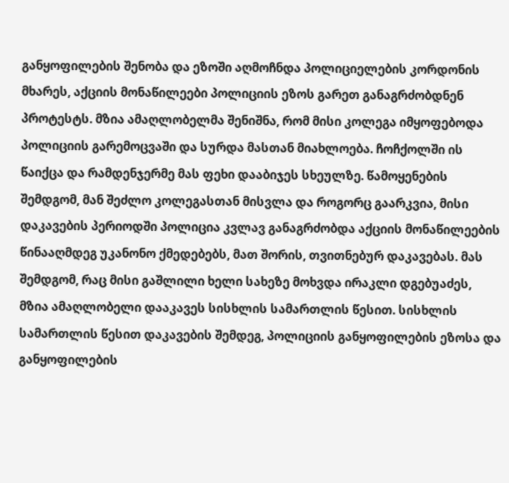განყოფილების შენობა და ეზოში აღმოჩნდა პოლიციელების კორდონის მხარეს, აქციის მონაწილეები პოლიციის ეზოს გარეთ განაგრძობდნენ პროტესტს. მზია ამაღლობელმა შენიშნა, რომ მისი კოლეგა იმყოფებოდა პოლიციის გარემოცვაში და სურდა მასთან მიახლოება. ჩოჩქოლში ის წაიქცა და რამდენჯერმე მას ფეხი დააბიჯეს სხეულზე. წამოყენების შემდგომ, მან შეძლო კოლეგასთან მისვლა და როგორც გაარკვია, მისი დაკავების პერიოდში პოლიცია კვლავ განაგრძობდა აქციის მონაწილეების წინააღმდეგ უკანონო ქმედებებს, მათ შორის, თვითნებურ დაკავებას. მას შემდგომ, რაც მისი გაშლილი ხელი სახეზე მოხვდა ირაკლი დგებუაძეს, მზია ამაღლობელი დააკავეს სისხლის სამართლის წესით. სისხლის სამართლის წესით დაკავების შემდეგ, პოლიციის განყოფილების ეზოსა და განყოფილების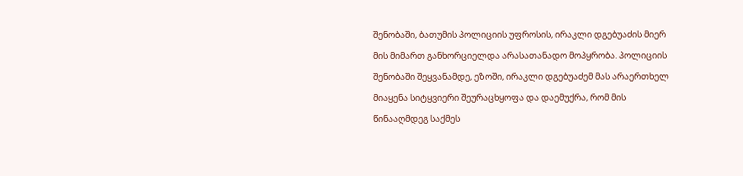შენობაში, ბათუმის პოლიციის უფროსის, ირაკლი დგებუაძის მიერ მის მიმართ განხორციელდა არასათანადო მოპყრობა. პოლიციის შენობაში შეყვანამდე, ეზოში, ირაკლი დგებუაძემ მას არაერთხელ მიაყენა სიტყვიერი შეურაცხყოფა და დაემუქრა, რომ მის წინააღმდეგ საქმეს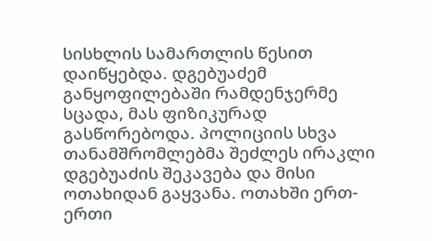სისხლის სამართლის წესით დაიწყებდა. დგებუაძემ განყოფილებაში რამდენჯერმე სცადა, მას ფიზიკურად გასწორებოდა. პოლიციის სხვა თანამშრომლებმა შეძლეს ირაკლი დგებუაძის შეკავება და მისი ოთახიდან გაყვანა. ოთახში ერთ-ერთი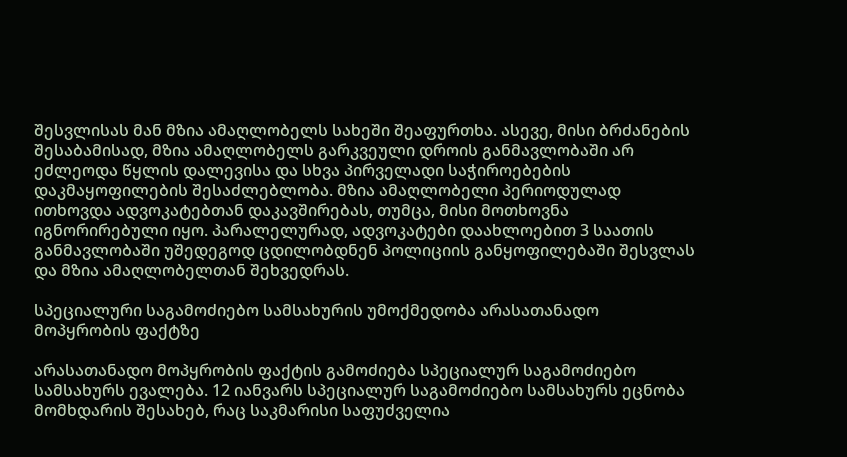შესვლისას მან მზია ამაღლობელს სახეში შეაფურთხა. ასევე, მისი ბრძანების შესაბამისად, მზია ამაღლობელს გარკვეული დროის განმავლობაში არ ეძლეოდა წყლის დალევისა და სხვა პირველადი საჭიროებების დაკმაყოფილების შესაძლებლობა. მზია ამაღლობელი პერიოდულად ითხოვდა ადვოკატებთან დაკავშირებას, თუმცა, მისი მოთხოვნა იგნორირებული იყო. პარალელურად, ადვოკატები დაახლოებით 3 საათის განმავლობაში უშედეგოდ ცდილობდნენ პოლიციის განყოფილებაში შესვლას და მზია ამაღლობელთან შეხვედრას.

სპეციალური საგამოძიებო სამსახურის უმოქმედობა არასათანადო მოპყრობის ფაქტზე

არასათანადო მოპყრობის ფაქტის გამოძიება სპეციალურ საგამოძიებო სამსახურს ევალება. 12 იანვარს სპეციალურ საგამოძიებო სამსახურს ეცნობა მომხდარის შესახებ, რაც საკმარისი საფუძველია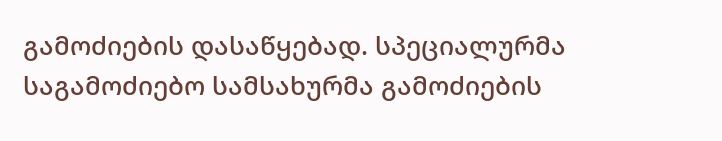გამოძიების დასაწყებად. სპეციალურმა საგამოძიებო სამსახურმა გამოძიების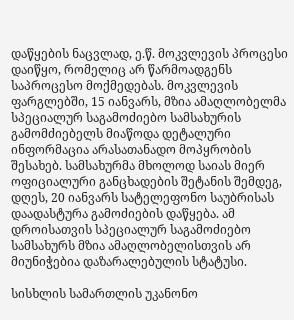დაწყების ნაცვლად, ე.წ. მოკვლევის პროცესი დაიწყო, რომელიც არ წარმოადგენს საპროცესო მოქმედებას. მოკვლევის ფარგლებში, 15 იანვარს, მზია ამაღლობელმა სპეციალურ საგამოძიებო სამსახურის გამომძიებელს მიაწოდა დეტალური ინფორმაცია არასათანადო მოპყრობის შესახებ. სამსახურმა მხოლოდ საიას მიერ ოფიციალური განცხადების შეტანის შემდეგ, დღეს, 20 იანვარს სატელეფონო საუბრისას დაადასტურა გამოძიების დაწყება. ამ დროისათვის სპეციალურ საგამოძიებო სამსახურს მზია ამაღლობელისთვის არ მიუნიჭებია დაზარალებულის სტატუსი.

სისხლის სამართლის უკანონო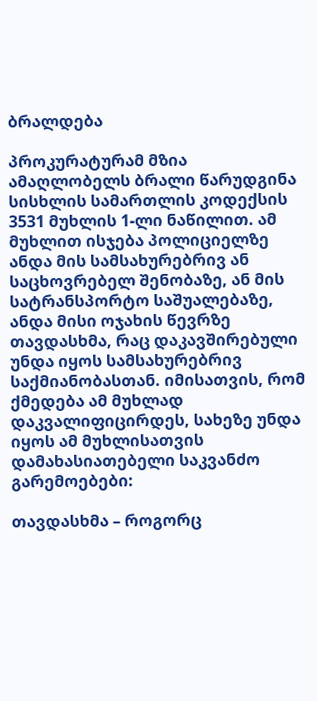ბრალდება

პროკურატურამ მზია ამაღლობელს ბრალი წარუდგინა სისხლის სამართლის კოდექსის 3531 მუხლის 1-ლი ნაწილით. ამ მუხლით ისჯება პოლიციელზე ანდა მის სამსახურებრივ ან საცხოვრებელ შენობაზე, ან მის სატრანსპორტო საშუალებაზე, ანდა მისი ოჯახის წევრზე თავდასხმა, რაც დაკავშირებული უნდა იყოს სამსახურებრივ საქმიანობასთან. იმისათვის, რომ ქმედება ამ მუხლად დაკვალიფიცირდეს, სახეზე უნდა იყოს ამ მუხლისათვის დამახასიათებელი საკვანძო გარემოებები:

თავდასხმა – როგორც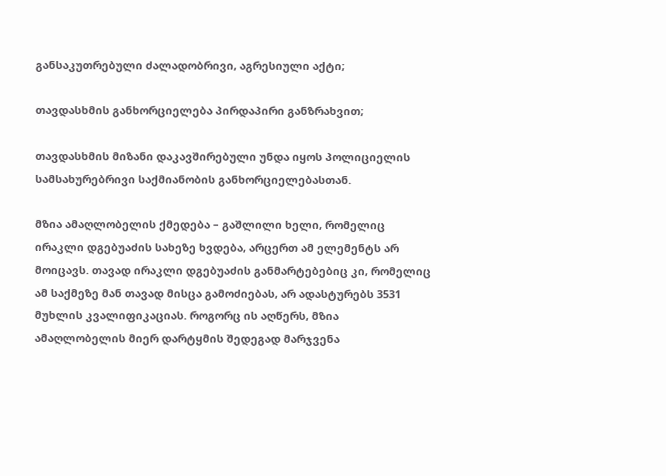განსაკუთრებული ძალადობრივი, აგრესიული აქტი;

თავდასხმის განხორციელება პირდაპირი განზრახვით;

თავდასხმის მიზანი დაკავშირებული უნდა იყოს პოლიციელის სამსახურებრივი საქმიანობის განხორციელებასთან.

მზია ამაღლობელის ქმედება – გაშლილი ხელი, რომელიც ირაკლი დგებუაძის სახეზე ხვდება, არცერთ ამ ელემენტს არ მოიცავს. თავად ირაკლი დგებუაძის განმარტებებიც კი, რომელიც ამ საქმეზე მან თავად მისცა გამოძიებას, არ ადასტურებს 3531 მუხლის კვალიფიკაციას. როგორც ის აღწერს, მზია ამაღლობელის მიერ დარტყმის შედეგად მარჯვენა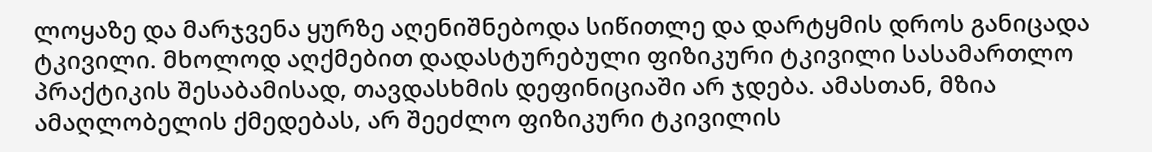ლოყაზე და მარჯვენა ყურზე აღენიშნებოდა სიწითლე და დარტყმის დროს განიცადა ტკივილი. მხოლოდ აღქმებით დადასტურებული ფიზიკური ტკივილი სასამართლო პრაქტიკის შესაბამისად, თავდასხმის დეფინიციაში არ ჯდება. ამასთან, მზია ამაღლობელის ქმედებას, არ შეეძლო ფიზიკური ტკივილის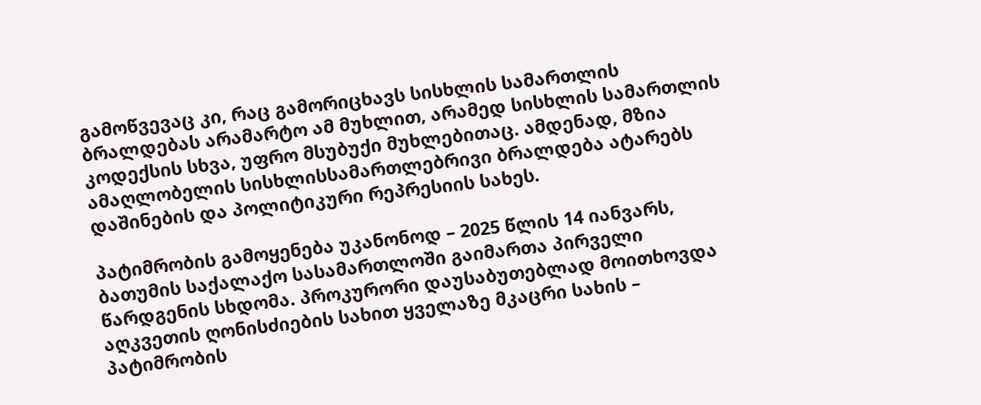გამოწვევაც კი, რაც გამორიცხავს სისხლის სამართლის ბრალდებას არამარტო ამ მუხლით, არამედ სისხლის სამართლის კოდექსის სხვა, უფრო მსუბუქი მუხლებითაც. ამდენად, მზია ამაღლობელის სისხლისსამართლებრივი ბრალდება ატარებს დაშინების და პოლიტიკური რეპრესიის სახეს.

პატიმრობის გამოყენება უკანონოდ – 2025 წლის 14 იანვარს, ბათუმის საქალაქო სასამართლოში გაიმართა პირველი წარდგენის სხდომა. პროკურორი დაუსაბუთებლად მოითხოვდა აღკვეთის ღონისძიების სახით ყველაზე მკაცრი სახის – პატიმრობის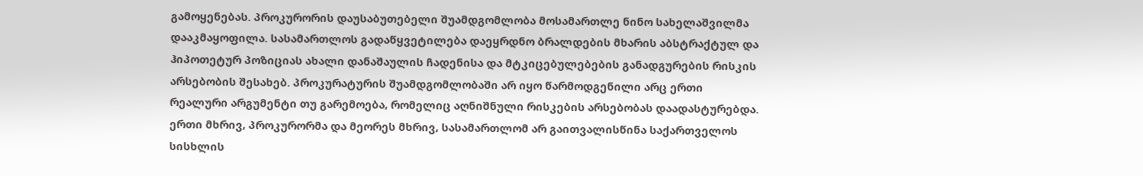გამოყენებას. პროკურორის დაუსაბუთებელი შუამდგომლობა მოსამართლე ნინო სახელაშვილმა დააკმაყოფილა. სასამართლოს გადაწყვეტილება დაეყრდნო ბრალდების მხარის აბსტრაქტულ და ჰიპოთეტურ პოზიციას ახალი დანაშაულის ჩადენისა და მტკიცებულებების განადგურების რისკის არსებობის შესახებ. პროკურატურის შუამდგომლობაში არ იყო წარმოდგენილი არც ერთი რეალური არგუმენტი თუ გარემოება, რომელიც აღნიშნული რისკების არსებობას დაადასტურებდა. ერთი მხრივ, პროკურორმა და მეორეს მხრივ, სასამართლომ არ გაითვალისწინა საქართველოს სისხლის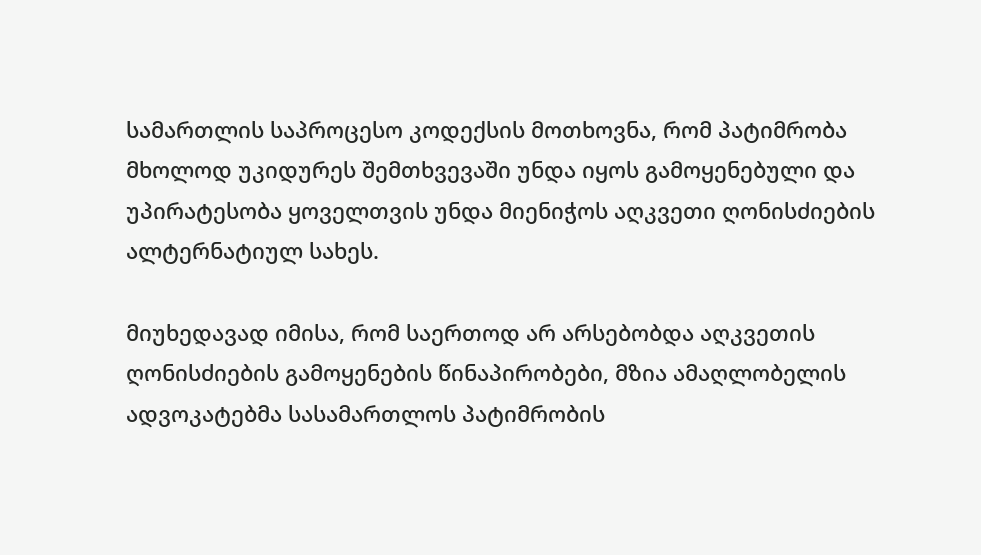სამართლის საპროცესო კოდექსის მოთხოვნა, რომ პატიმრობა მხოლოდ უკიდურეს შემთხვევაში უნდა იყოს გამოყენებული და უპირატესობა ყოველთვის უნდა მიენიჭოს აღკვეთი ღონისძიების ალტერნატიულ სახეს.

მიუხედავად იმისა, რომ საერთოდ არ არსებობდა აღკვეთის ღონისძიების გამოყენების წინაპირობები, მზია ამაღლობელის ადვოკატებმა სასამართლოს პატიმრობის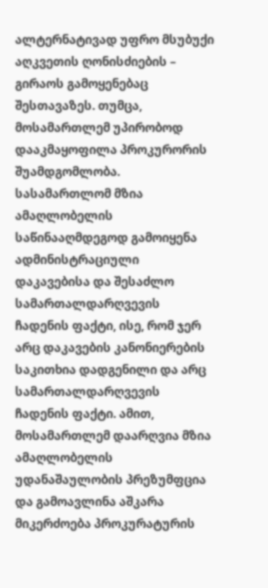ალტერნატივად უფრო მსუბუქი აღკვეთის ღონისძიების – გირაოს გამოყენებაც შესთავაზეს. თუმცა, მოსამართლემ უპირობოდ დააკმაყოფილა პროკურორის შუამდგომლობა. სასამართლომ მზია ამაღლობელის საწინააღმდეგოდ გამოიყენა ადმინისტრაციული დაკავებისა და შესაძლო სამართალდარღვევის ჩადენის ფაქტი, ისე, რომ ჯერ არც დაკავების კანონიერების საკითხია დადგენილი და არც სამართალდარღვევის ჩადენის ფაქტი. ამით, მოსამართლემ დაარღვია მზია ამაღლობელის უდანაშაულობის პრეზუმფცია და გამოავლინა აშკარა მიკერძოება პროკურატურის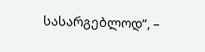სასარგებლოდ“, –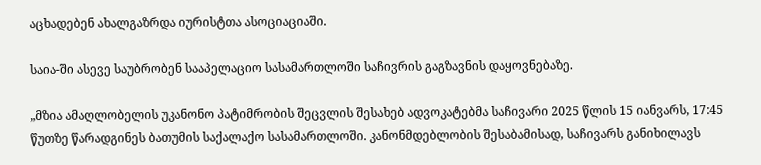აცხადებენ ახალგაზრდა იურისტთა ასოციაციაში.

საია-ში ასევე საუბრობენ სააპელაციო სასამართლოში საჩივრის გაგზავნის დაყოვნებაზე.

„მზია ამაღლობელის უკანონო პატიმრობის შეცვლის შესახებ ადვოკატებმა საჩივარი 2025 წლის 15 იანვარს, 17:45 წუთზე წარადგინეს ბათუმის საქალაქო სასამართლოში. კანონმდებლობის შესაბამისად, საჩივარს განიხილავს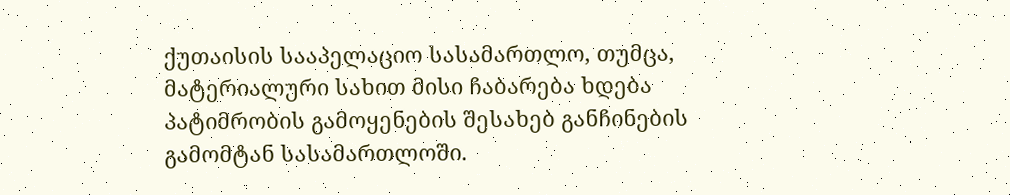ქუთაისის სააპელაციო სასამართლო, თუმცა, მატერიალური სახით მისი ჩაბარება ხდება პატიმრობის გამოყენების შესახებ განჩინების გამომტან სასამართლოში.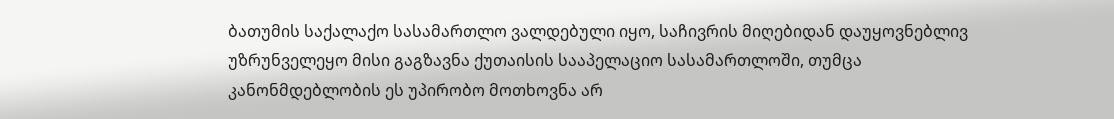ბათუმის საქალაქო სასამართლო ვალდებული იყო, საჩივრის მიღებიდან დაუყოვნებლივ უზრუნველეყო მისი გაგზავნა ქუთაისის სააპელაციო სასამართლოში, თუმცა კანონმდებლობის ეს უპირობო მოთხოვნა არ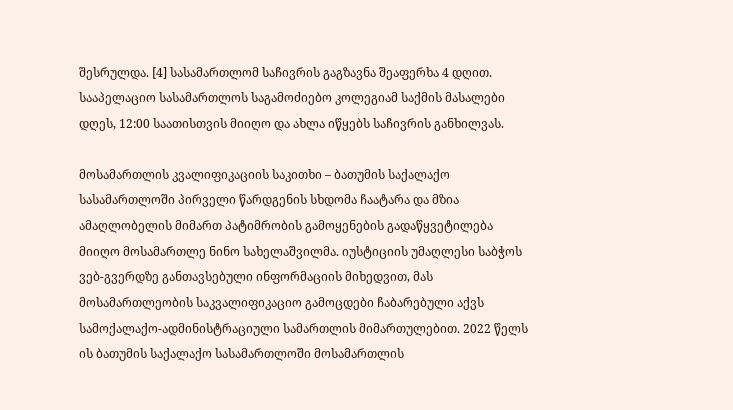შესრულდა. [4] სასამართლომ საჩივრის გაგზავნა შეაფერხა 4 დღით. სააპელაციო სასამართლოს საგამოძიებო კოლეგიამ საქმის მასალები დღეს, 12:00 საათისთვის მიიღო და ახლა იწყებს საჩივრის განხილვას.

მოსამართლის კვალიფიკაციის საკითხი – ბათუმის საქალაქო სასამართლოში პირველი წარდგენის სხდომა ჩაატარა და მზია ამაღლობელის მიმართ პატიმრობის გამოყენების გადაწყვეტილება მიიღო მოსამართლე ნინო სახელაშვილმა. იუსტიციის უმაღლესი საბჭოს ვებ-გვერდზე განთავსებული ინფორმაციის მიხედვით, მას მოსამართლეობის საკვალიფიკაციო გამოცდები ჩაბარებული აქვს სამოქალაქო-ადმინისტრაციული სამართლის მიმართულებით. 2022 წელს ის ბათუმის საქალაქო სასამართლოში მოსამართლის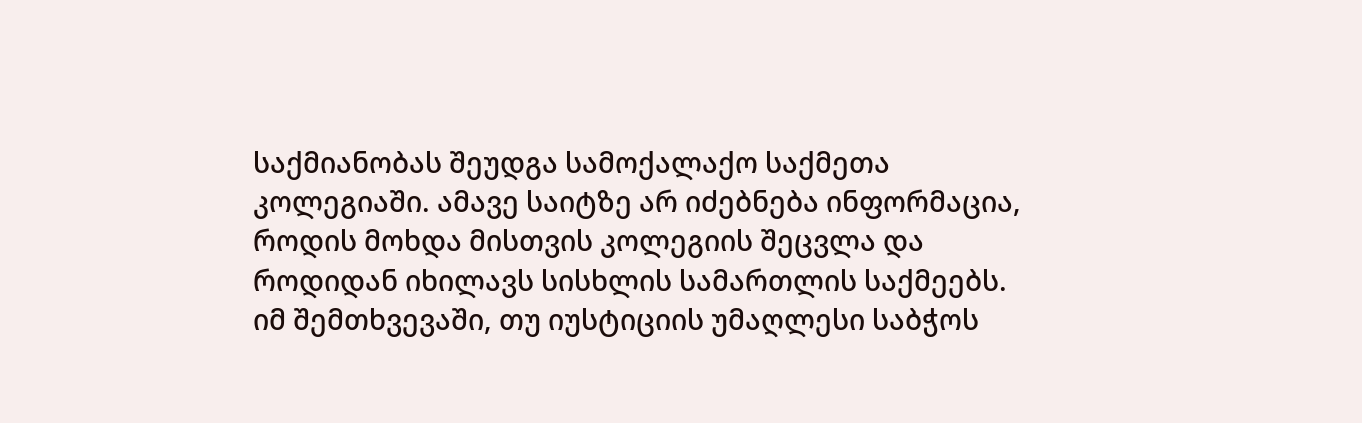საქმიანობას შეუდგა სამოქალაქო საქმეთა კოლეგიაში. ამავე საიტზე არ იძებნება ინფორმაცია, როდის მოხდა მისთვის კოლეგიის შეცვლა და როდიდან იხილავს სისხლის სამართლის საქმეებს. იმ შემთხვევაში, თუ იუსტიციის უმაღლესი საბჭოს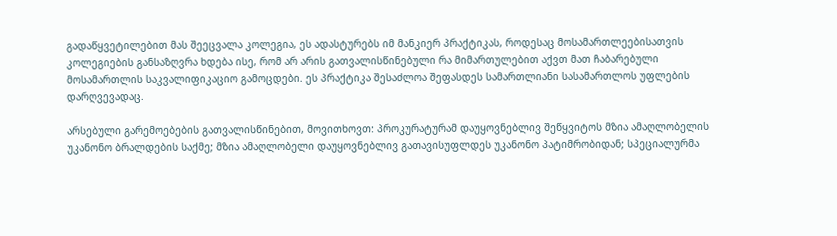გადაწყვეტილებით მას შეეცვალა კოლეგია, ეს ადასტურებს იმ მანკიერ პრაქტიკას, როდესაც მოსამართლეებისათვის კოლეგიების განსაზღვრა ხდება ისე, რომ არ არის გათვალისწინებული რა მიმართულებით აქვთ მათ ჩაბარებული მოსამართლის საკვალიფიკაციო გამოცდები. ეს პრაქტიკა შესაძლოა შეფასდეს სამართლიანი სასამართლოს უფლების დარღვევადაც.

არსებული გარემოებების გათვალისწინებით, მოვითხოვთ: პროკურატურამ დაუყოვნებლივ შეწყვიტოს მზია ამაღლობელის უკანონო ბრალდების საქმე; მზია ამაღლობელი დაუყოვნებლივ გათავისუფლდეს უკანონო პატიმრობიდან; სპეციალურმა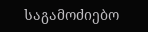საგამოძიებო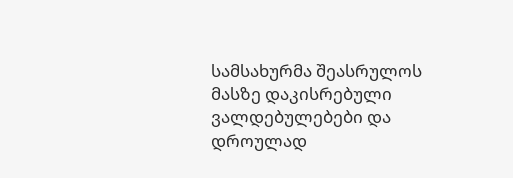სამსახურმა შეასრულოს მასზე დაკისრებული ვალდებულებები და დროულად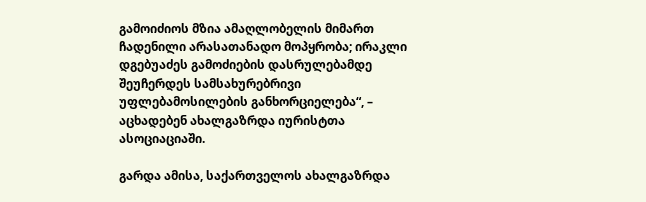გამოიძიოს მზია ამაღლობელის მიმართ ჩადენილი არასათანადო მოპყრობა; ირაკლი დგებუაძეს გამოძიების დასრულებამდე შეუჩერდეს სამსახურებრივი უფლებამოსილების განხორციელება“, – აცხადებენ ახალგაზრდა იურისტთა ასოციაციაში.

გარდა ამისა, საქართველოს ახალგაზრდა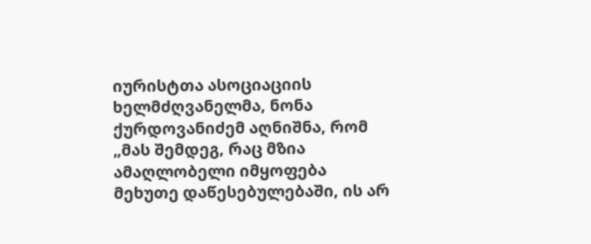იურისტთა ასოციაციის ხელმძღვანელმა, ნონა ქურდოვანიძემ აღნიშნა, რომ „მას შემდეგ, რაც მზია ამაღლობელი იმყოფება მეხუთე დაწესებულებაში, ის არ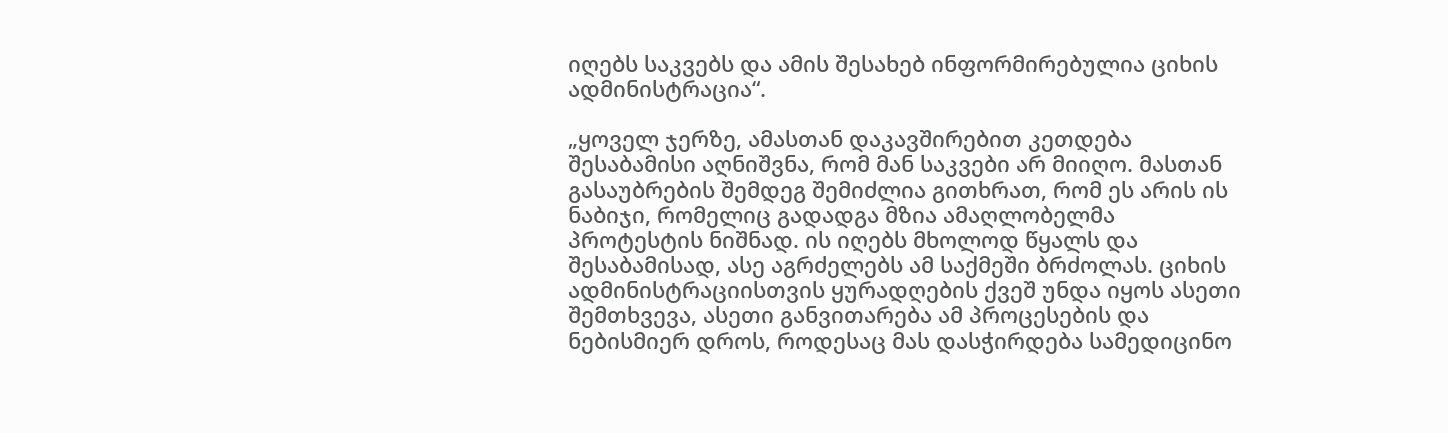იღებს საკვებს და ამის შესახებ ინფორმირებულია ციხის ადმინისტრაცია“.

„ყოველ ჯერზე, ამასთან დაკავშირებით კეთდება შესაბამისი აღნიშვნა, რომ მან საკვები არ მიიღო. მასთან გასაუბრების შემდეგ შემიძლია გითხრათ, რომ ეს არის ის ნაბიჯი, რომელიც გადადგა მზია ამაღლობელმა პროტესტის ნიშნად. ის იღებს მხოლოდ წყალს და შესაბამისად, ასე აგრძელებს ამ საქმეში ბრძოლას. ციხის ადმინისტრაციისთვის ყურადღების ქვეშ უნდა იყოს ასეთი შემთხვევა, ასეთი განვითარება ამ პროცესების და ნებისმიერ დროს, როდესაც მას დასჭირდება სამედიცინო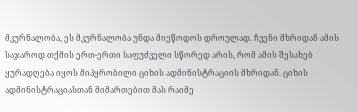მკურნალობა, ეს მკურნალობა უნდა მიეწოდოს დროულად. ჩვენი მხრიდან ამის საჯაროდ თქმის ერთ-ერთი საფუძველი სწორედ არის, რომ ამის შესახებ ყურადღება იყოს მიპყრობილი ციხის ადმინისტრაციის მხრიდან. ციხის ადმინისტრაციასთან მიმართებით მას რაიმე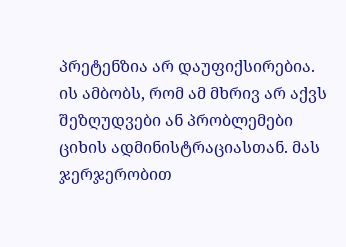პრეტენზია არ დაუფიქსირებია. ის ამბობს, რომ ამ მხრივ არ აქვს შეზღუდვები ან პრობლემები ციხის ადმინისტრაციასთან. მას ჯერჯერობით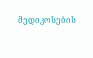მედიკოსების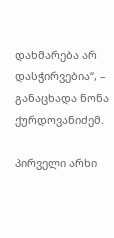დახმარება არ დასჭირვებია“, – განაცხადა ნონა ქურდოვანიძემ.

პირველი არხი